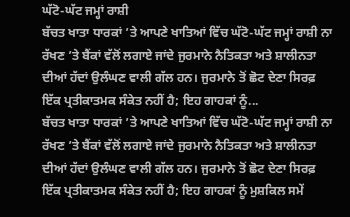ਘੱਟੋ-ਘੱਟ ਜਮ੍ਹਾਂ ਰਾਸ਼ੀ
ਬੱਚਤ ਖਾਤਾ ਧਾਰਕਾਂ ’ਤੇ ਆਪਣੇ ਖਾਤਿਆਂ ਵਿੱਚ ਘੱਟੋ-ਘੱਟ ਜਮ੍ਹਾਂ ਰਾਸ਼ੀ ਨਾ ਰੱਖਣ ’ਤੇ ਬੈਂਕਾਂ ਵੱਲੋਂ ਲਗਾਏ ਜਾਂਦੇ ਜੁਰਮਾਨੇ ਨੈਤਿਕਤਾ ਅਤੇ ਸ਼ਾਲੀਨਤਾ ਦੀਆਂ ਹੱਦਾਂ ਉਲੰਘਣ ਵਾਲੀ ਗੱਲ ਹਨ। ਜੁਰਮਾਨੇ ਤੋਂ ਛੋਟ ਦੇਣਾ ਸਿਰਫ਼ ਇੱਕ ਪ੍ਰਤੀਕਾਤਮਕ ਸੰਕੇਤ ਨਹੀਂ ਹੈ; ਇਹ ਗਾਹਕਾਂ ਨੂੰ...
ਬੱਚਤ ਖਾਤਾ ਧਾਰਕਾਂ ’ਤੇ ਆਪਣੇ ਖਾਤਿਆਂ ਵਿੱਚ ਘੱਟੋ-ਘੱਟ ਜਮ੍ਹਾਂ ਰਾਸ਼ੀ ਨਾ ਰੱਖਣ ’ਤੇ ਬੈਂਕਾਂ ਵੱਲੋਂ ਲਗਾਏ ਜਾਂਦੇ ਜੁਰਮਾਨੇ ਨੈਤਿਕਤਾ ਅਤੇ ਸ਼ਾਲੀਨਤਾ ਦੀਆਂ ਹੱਦਾਂ ਉਲੰਘਣ ਵਾਲੀ ਗੱਲ ਹਨ। ਜੁਰਮਾਨੇ ਤੋਂ ਛੋਟ ਦੇਣਾ ਸਿਰਫ਼ ਇੱਕ ਪ੍ਰਤੀਕਾਤਮਕ ਸੰਕੇਤ ਨਹੀਂ ਹੈ; ਇਹ ਗਾਹਕਾਂ ਨੂੰ ਮੁਸ਼ਕਿਲ ਸਮੇਂ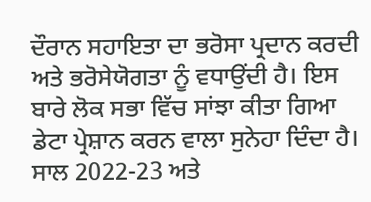ਦੌਰਾਨ ਸਹਾਇਤਾ ਦਾ ਭਰੋਸਾ ਪ੍ਰਦਾਨ ਕਰਦੀ ਅਤੇ ਭਰੋਸੇਯੋਗਤਾ ਨੂੰ ਵਧਾਉਂਦੀ ਹੈ। ਇਸ ਬਾਰੇ ਲੋਕ ਸਭਾ ਵਿੱਚ ਸਾਂਝਾ ਕੀਤਾ ਗਿਆ ਡੇਟਾ ਪ੍ਰੇਸ਼ਾਨ ਕਰਨ ਵਾਲਾ ਸੁਨੇਹਾ ਦਿੰਦਾ ਹੈ। ਸਾਲ 2022-23 ਅਤੇ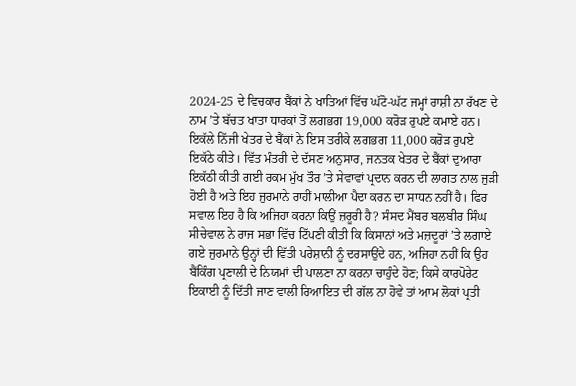2024-25 ਦੇ ਵਿਚਕਾਰ ਬੈਂਕਾਂ ਨੇ ਖਾਤਿਆਂ ਵਿੱਚ ਘੱਟੋ-ਘੱਟ ਜਮ੍ਹਾਂ ਰਾਸ਼ੀ ਨਾ ਰੱਖਣ ਦੇ ਨਾਮ ’ਤੇ ਬੱਚਤ ਖਾਤਾ ਧਾਰਕਾਂ ਤੋਂ ਲਗਭਗ 19,000 ਕਰੋੜ ਰੁਪਏ ਕਮਾਏ ਹਨ। ਇਕੱਲੇ ਨਿੱਜੀ ਖੇਤਰ ਦੇ ਬੈਂਕਾਂ ਨੇ ਇਸ ਤਰੀਕੇ ਲਗਭਗ 11,000 ਕਰੋੜ ਰੁਪਏ ਇਕੱਠੇ ਕੀਤੇ। ਵਿੱਤ ਮੰਤਰੀ ਦੇ ਦੱਸਣ ਅਨੁਸਾਰ, ਜਨਤਕ ਖੇਤਰ ਦੇ ਬੈਂਕਾਂ ਦੁਆਰਾ ਇਕੱਠੀ ਕੀਤੀ ਗਈ ਰਕਮ ਮੁੱਖ ਤੌਰ ’ਤੇ ਸੇਵਾਵਾਂ ਪ੍ਰਦਾਨ ਕਰਨ ਦੀ ਲਾਗਤ ਨਾਲ ਜੁੜੀ ਹੋਈ ਹੈ ਅਤੇ ਇਹ ਜੁਰਮਾਨੇ ਰਾਹੀਂ ਮਾਲੀਆ ਪੈਦਾ ਕਰਨ ਦਾ ਸਾਧਨ ਨਹੀਂ ਹੈ। ਫਿਰ ਸਵਾਲ ਇਹ ਹੈ ਕਿ ਅਜਿਹਾ ਕਰਨਾ ਕਿਉਂ ਜ਼ਰੂਰੀ ਹੈ? ਸੰਸਦ ਮੈਂਬਰ ਬਲਬੀਰ ਸਿੰਘ ਸੀਚੇਵਾਲ ਨੇ ਰਾਜ ਸਭਾ ਵਿੱਚ ਟਿੱਪਣੀ ਕੀਤੀ ਕਿ ਕਿਸਾਨਾਂ ਅਤੇ ਮਜ਼ਦੂਰਾਂ ’ਤੇ ਲਗਾਏ ਗਏ ਜੁਰਮਾਨੇ ਉਨ੍ਹਾਂ ਦੀ ਵਿੱਤੀ ਪਰੇਸ਼ਾਨੀ ਨੂੰ ਦਰਸਾਉਂਦੇ ਹਨ, ਅਜਿਹਾ ਨਹੀਂ ਕਿ ਉਹ ਬੈਂਕਿੰਗ ਪ੍ਰਣਾਲੀ ਦੇ ਨਿਯਮਾਂ ਦੀ ਪਾਲਣਾ ਨਾ ਕਰਨਾ ਚਾਹੁੰਦੇ ਹੋਣ; ਕਿਸੇ ਕਾਰਪੋਰੇਟ ਇਕਾਈ ਨੂੰ ਦਿੱਤੀ ਜਾਣ ਵਾਲੀ ਰਿਆਇਤ ਦੀ ਗੱਲ ਨਾ ਹੋਵੇ ਤਾਂ ਆਮ ਲੋਕਾਂ ਪ੍ਰਤੀ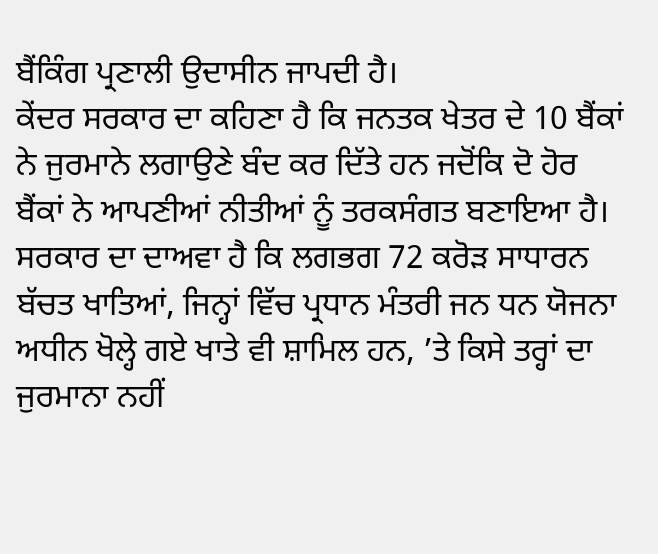ਬੈਂਕਿੰਗ ਪ੍ਰਣਾਲੀ ਉਦਾਸੀਨ ਜਾਪਦੀ ਹੈ।
ਕੇਂਦਰ ਸਰਕਾਰ ਦਾ ਕਹਿਣਾ ਹੈ ਕਿ ਜਨਤਕ ਖੇਤਰ ਦੇ 10 ਬੈਂਕਾਂ ਨੇ ਜੁਰਮਾਨੇ ਲਗਾਉਣੇ ਬੰਦ ਕਰ ਦਿੱਤੇ ਹਨ ਜਦੋਂਕਿ ਦੋ ਹੋਰ ਬੈਂਕਾਂ ਨੇ ਆਪਣੀਆਂ ਨੀਤੀਆਂ ਨੂੰ ਤਰਕਸੰਗਤ ਬਣਾਇਆ ਹੈ। ਸਰਕਾਰ ਦਾ ਦਾਅਵਾ ਹੈ ਕਿ ਲਗਭਗ 72 ਕਰੋੜ ਸਾਧਾਰਨ ਬੱਚਤ ਖਾਤਿਆਂ, ਜਿਨ੍ਹਾਂ ਵਿੱਚ ਪ੍ਰਧਾਨ ਮੰਤਰੀ ਜਨ ਧਨ ਯੋਜਨਾ ਅਧੀਨ ਖੋਲ੍ਹੇ ਗਏ ਖਾਤੇ ਵੀ ਸ਼ਾਮਿਲ ਹਨ, ’ਤੇ ਕਿਸੇ ਤਰ੍ਹਾਂ ਦਾ ਜੁਰਮਾਨਾ ਨਹੀਂ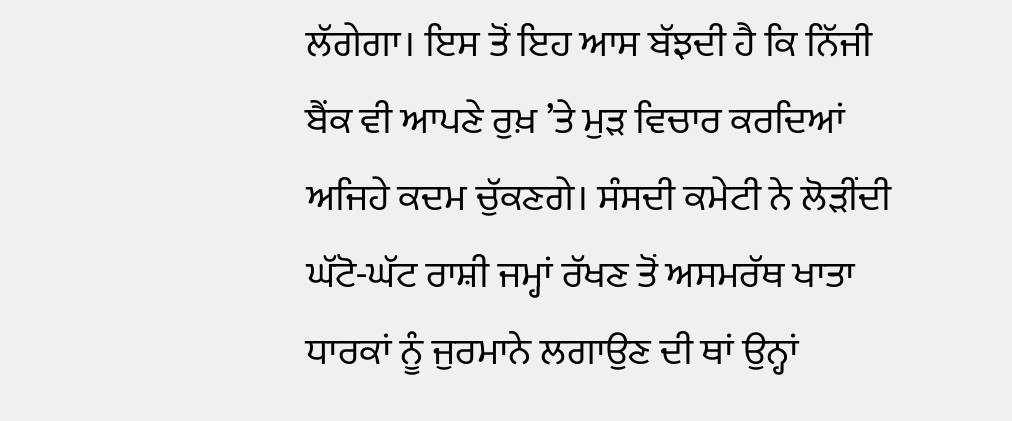ਲੱਗੇਗਾ। ਇਸ ਤੋਂ ਇਹ ਆਸ ਬੱਝਦੀ ਹੈ ਕਿ ਨਿੱਜੀ ਬੈਂਕ ਵੀ ਆਪਣੇ ਰੁਖ਼ ’ਤੇ ਮੁੜ ਵਿਚਾਰ ਕਰਦਿਆਂ ਅਜਿਹੇ ਕਦਮ ਚੁੱਕਣਗੇ। ਸੰਸਦੀ ਕਮੇਟੀ ਨੇ ਲੋੜੀਂਦੀ ਘੱਟੋ-ਘੱਟ ਰਾਸ਼ੀ ਜਮ੍ਹਾਂ ਰੱਖਣ ਤੋਂ ਅਸਮਰੱਥ ਖਾਤਾ ਧਾਰਕਾਂ ਨੂੰ ਜੁਰਮਾਨੇ ਲਗਾਉਣ ਦੀ ਥਾਂ ਉਨ੍ਹਾਂ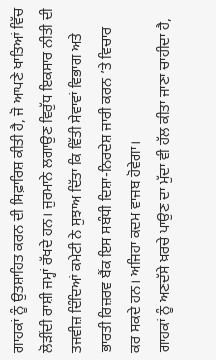ਗਾਹਕਾਂ ਨੂੰ ਉਤਸ਼ਾਹਿਤ ਕਰਨ ਦੀ ਸਿਫ਼ਾਰਿਸ਼ ਕੀਤੀ ਹੈ, ਜੋ ਆਪਣੇ ਖਾਤਿਆਂ ਵਿੱਚ ਲੋੜੀਂਦੀ ਰਾਸ਼ੀ ਜਮ੍ਹਾਂ ਰੱਖਦੇ ਹਨ। ਜੁਰਮਾਨੇ ਲਗਾਉਣ ਵਿਰੁੱਧ ਇਕਸਾਰ ਨੀਤੀ ਦੀ ਤਜਵੀਜ਼ ਦਿੰਦਿਆਂ ਕਮੇਟੀ ਨੇ ਸੁਝਾਅ ਦਿੱਤਾ ਕਿ ਵਿੱਤੀ ਸੇਵਾਵਾਂ ਵਿਭਾਗ ਅਤੇ ਭਾਰਤੀ ਰਿਜ਼ਰਵ ਬੈਂਕ ਇਸ ਸਬੰਧੀ ਦਿਸ਼ਾ-ਨਿਰਦੇਸ਼ ਜਾਰੀ ਕਰਨ ’ਤੇ ਵਿਚਾਰ ਕਰ ਸਕਦੇ ਹਨ। ਅਜਿਹਾ ਕਦਮ ਵਾਜਬ ਹੋਵੇਗਾ।
ਗਾਹਕਾਂ ਨੂੰ ਅਣਦੱਸੇ ਖ਼ਰਚੇ ਪਾਉਣ ਦਾ ਮੁੱਦਾ ਵੀ ਹੱਲ ਕੀਤਾ ਜਾਣਾ ਚਾਹੀਦਾ ਹੈ,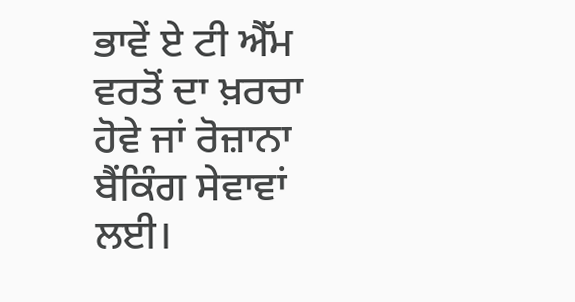ਭਾਵੇਂ ਏ ਟੀ ਐੱਮ ਵਰਤੋਂ ਦਾ ਖ਼ਰਚਾ ਹੋਵੇ ਜਾਂ ਰੋਜ਼ਾਨਾ ਬੈਂਕਿੰਗ ਸੇਵਾਵਾਂ ਲਈ।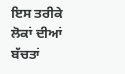ਇਸ ਤਰੀਕੇ ਲੋਕਾਂ ਦੀਆਂ ਬੱਚਤਾਂ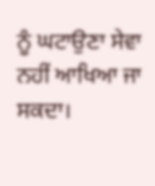ਨੂੰ ਘਟਾਉਣਾ ਸੇਵਾ ਨਹੀਂ ਆਖਿਆ ਜਾ ਸਕਦਾ।